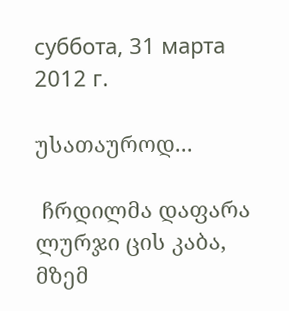суббота, 31 марта 2012 г.

უსათაუროდ...

 ჩრდილმა დაფარა ლურჯი ცის კაბა,
მზემ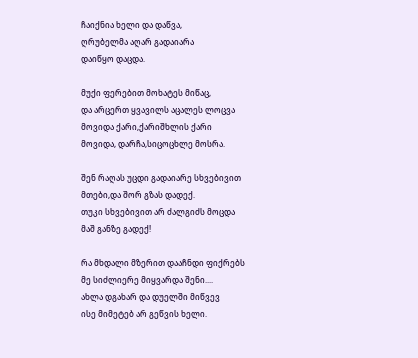ჩაიქნია ხელი და დაწვა,
ღრუბელმა აღარ გადაიარა
დაიწყო დაცდა.

მუქი ფერებით მოხატეს მიწაც,
და არცერთ ყვავილს აცალეს ლოცვა
მოვიდა ქარი,ქარიშხლის ქარი
მოვიდა, დარჩა,სიცოცხლე მოსრა.

შენ რაღას უცდი გადაიარე სხვებივით
მთები,და შორ გზას დადექ.
თუკი სხვებივით არ ძალგიძს მოცდა
მაშ განზე გადექ!

რა მხდალი მზერით დააჩნდი ფიქრებს
მე სიძლიერე მიყვარდა შენი....
ახლა დგახარ და დუელში მიწვევ
ისე მიმეტებ არ გეწვის ხელი.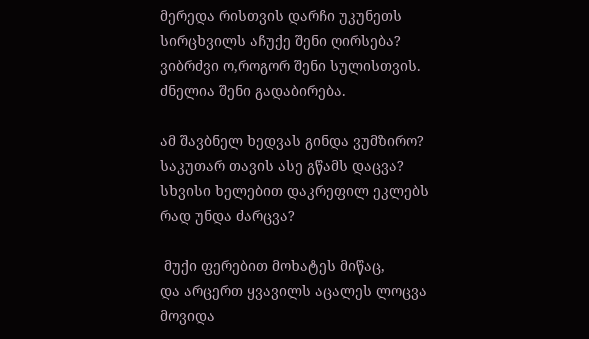მერედა რისთვის დარჩი უკუნეთს
სირცხვილს აჩუქე შენი ღირსება?
ვიბრძვი ო,როგორ შენი სულისთვის.
ძნელია შენი გადაბირება.

ამ შავბნელ ხედვას გინდა ვუმზირო?
საკუთარ თავის ასე გწამს დაცვა?
სხვისი ხელებით დაკრეფილ ეკლებს
რად უნდა ძარცვა?

 მუქი ფერებით მოხატეს მიწაც,
და არცერთ ყვავილს აცალეს ლოცვა
მოვიდა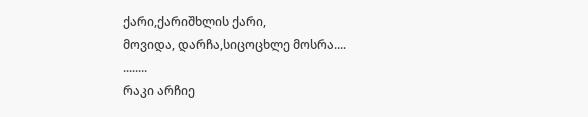ქარი,ქარიშხლის ქარი,
მოვიდა, დარჩა,სიცოცხლე მოსრა....
........
რაკი არჩიე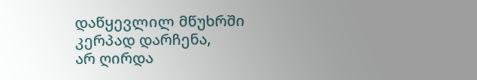დაწყევლილ მწუხრში
კერპად დარჩენა,
არ ღირდა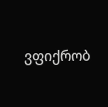ვფიქრობ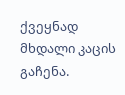ქვეყნად მხდალი კაცის გაჩენა.